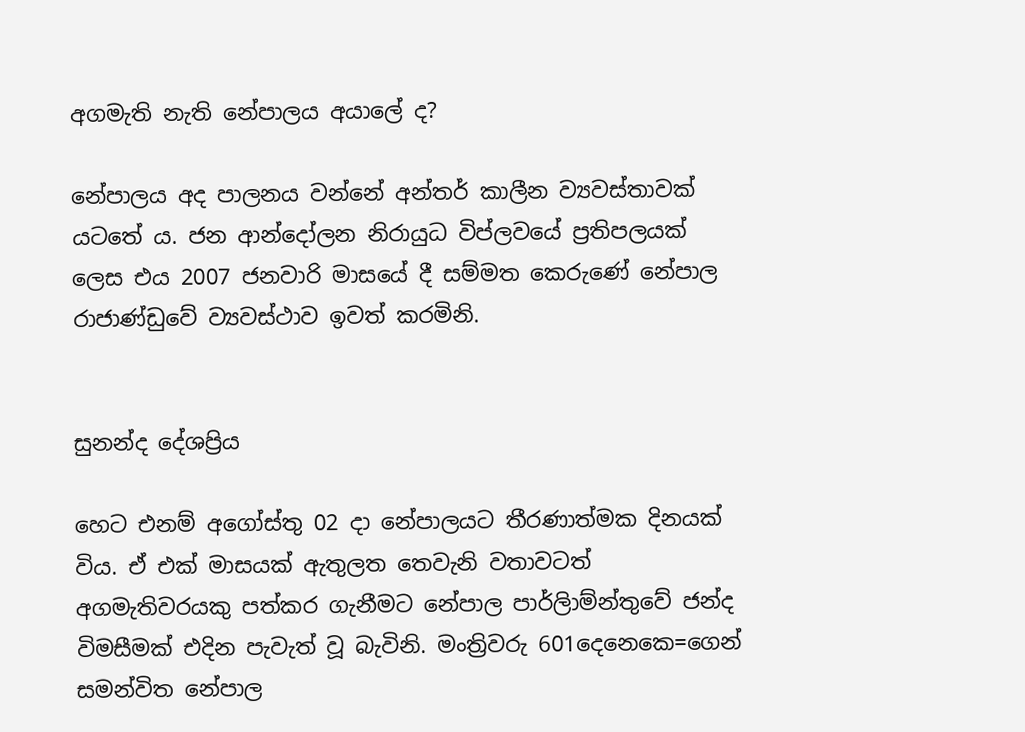අගමැති නැති නේපාලය අයාලේ ද?

නේපාලය අද පාලනය වන්නේ අන්තර් කාලීන ව්‍යවස්තාවක් යටතේ ය. ජන ආන්දෝලන නිරායුධ විප්ලවයේ ප්‍රතිපලයක් ලෙස එය 2007 ජනවාරි මාසයේ දී සම්මත කෙරුණේ නේපාල රාජාණ්ඩුවේ ව්‍යවස්ථාව ඉවත් කරමිනි.


සුනන්ද දේශප්‍රිය

හෙට එනම් අගෝස්තු 02 දා නේපාලයට තීරණාත්මක දිනයක් විය. ඒ එක් මාසයක් ඇතුලත තෙවැනි වතාවටත් අගමැතිවරයකු පත්කර ගැනීමට නේපාල පාර්ලිාම්න්තුවේ ජන්ද විමසීමක් එදින පැවැත් වූ බැවිනි. මංත්‍රිවරු 601දෙනෙකෙ=ගෙන් සමන්විත නේපාල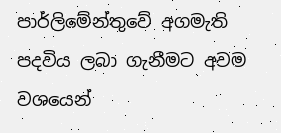පාර්ලිමේන්තුවේ අගමැති පදවිය ලබා ගැනීමට අවම වශයෙන්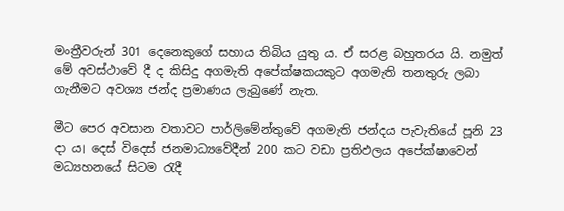මංත්‍රීවරුන් 301 දෙනෙකුගේ සහාය තිබිය යුතු ය. ඒ සරළ බහුතරය යි. නමුත් මේ අවස්ථාවේ දී ද කිසිදු අගමැති අපේක්ෂකයකුට අගමැති තනතුරු ලබා ගැනීමට අවශ්‍ය ජන්ද ප්‍රමාණය ලැබුණේ නැත.

මීට පෙර අවසාන වතාවට පාර්ලිමේන්තුවේ අගමැති ජන්දය පැවැතියේ පූනි 23 දා ය। දෙස් විදෙස් ජනමාධ්‍යවේදීන් 200 කට වඩා ප්‍රතිඵලය අපේක්ෂාවෙන් මධ්‍යහනයේ සිටම රැදී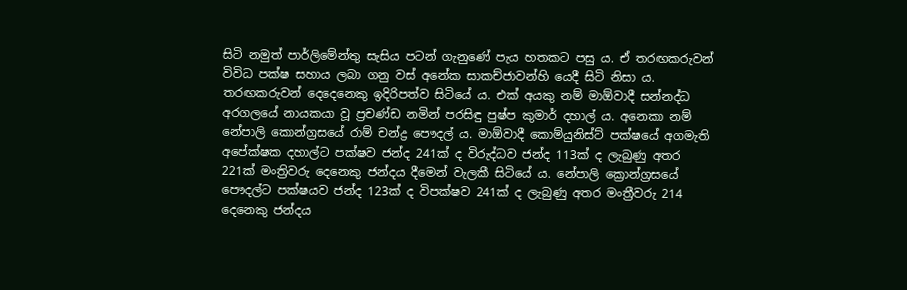සිටි නමුත් පාර්ලිමේන්තු සැසිය පටන් ගැනුණේ පැය හතකට පසු ය. ඒ තරඟකරුවන් විවිධ පක්ෂ සහාය ලබා ගනු වස් අනේක සාකච්ජාවන්හි යෙදී සිටි නිසා ය. තරඟකරුවන් දෙදෙනෙකු ඉදිරිපත්ව සිටියේ ය. එක් අයකු නම් මාඕවාදී සන්නද්ධ අරගලයේ නායකයා වූ ප්‍රචණ්ඩ නමින් පරසිඳු පුෂ්ප කුමාර් දහාල් ය. අනෙකා නම් නේපාලි කොන්ග්‍රසයේ රාම් චන්ද්‍ර පෞදල් ය. මාඕවාදී කොම්යුනිස්ට් පක්ෂයේ අගමැති අපේක්ෂක දහාල්ට පක්ෂව ජන්ද 241ක් ද විරුද්ධව ජන්ද 113ක් ද ලැබුණු අතර 221ක් මංත්‍රිවරු දෙනෙකු ජන්දය දීමෙන් වැලකී සිටියේ ය. නේපාලි ක්‍රොන්ග්‍රසයේ පෞදල්ට පක්ෂයව ජන්ද 123ක් ද විපක්ෂව 241ක් ද ලැබුණු අතර මංත්‍රීවරු 214 දෙනෙකු ජන්දය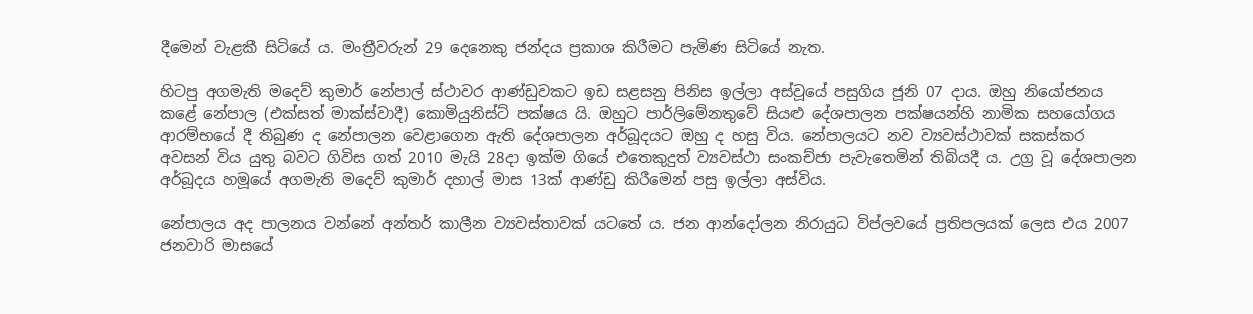දීමෙන් වැළකී සිටියේ ය. මංත්‍රීවරුන් 29 දෙනෙකු ජන්දය ප්‍රකාශ කිරීමට පැමිණ සිටියේ නැත.

හිටපු අගමැති මදෙව් කුමාර් නේපාල් ස්ථාවර ආණ්ඩුවකට ඉඩ සළසනු පිනිස ඉල්ලා අස්වූයේ පසුගිය ජූනි 07 දාය. ඔහු නියෝජනය කළේ නේපාල (එක්සත් මාක්ස්වාදී) කොමියුනිස්ට් පක්ෂය යි. ඔහුට පාර්ලිමේනතුවේ සියළු දේශපාලන පක්ෂයන්හි නාමික සහයෝගය ආරම්භයේ දී තිබුණ ද නේපාලන වෙළාගෙන ඇති දේශපාලන අර්බූදයට ඔහු ද හසු විය. නේපාලයට නව ව්‍යවස්ථාවක් සකස්කර අවසන් විය යුතු බවට ගිවිස ගත් 2010 මැයි 28දා ඉක්ම ගියේ එතෙකුදුත් ව්‍යවස්ථා සංකච්ජා පැවැතෙමින් තිබියදී ය. උග්‍ර වූ දේශපාලන අර්බූදය හමූයේ අගමැති මදෙව් කුමාර් දහාල් මාස 13ක් ආණ්ඩු කිරීමෙන් පසු ඉල්ලා අස්විය.

නේපාලය අද පාලනය වන්නේ අන්තර් කාලීන ව්‍යවස්තාවක් යටතේ ය. ජන ආන්දෝලන නිරායුධ විප්ලවයේ ප්‍රතිපලයක් ලෙස එය 2007 ජනවාරි මාසයේ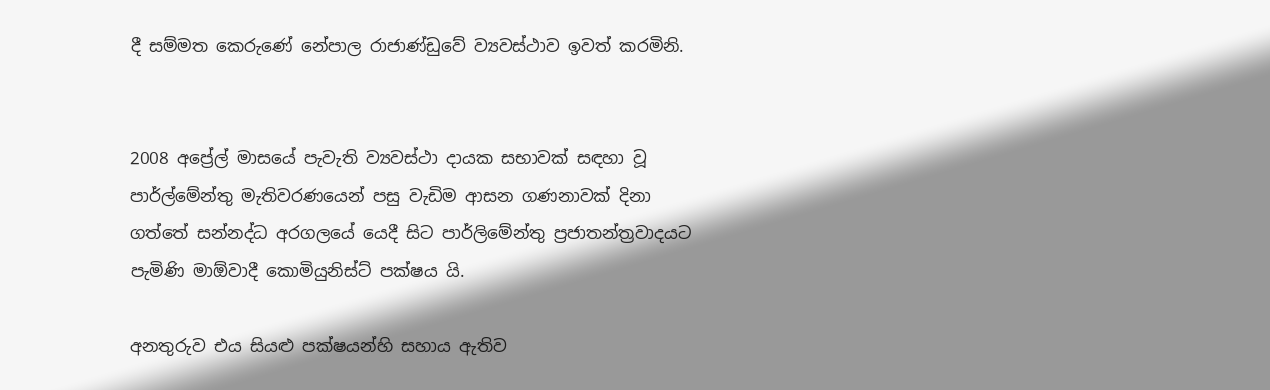දී සම්මත කෙරුණේ නේපාල රාජාණ්ඩුවේ ව්‍යවස්ථාව ඉවත් කරමිනි.


2008 අප්‍රේල් මාසයේ පැවැති ව්‍යවස්ථා දායක සභාවක් සඳහා වූ පාර්ල්මේන්තු මැතිවරණයෙන් පසු වැඩිම ආසන ගණනාවක් දිනා ගත්තේ සන්නද්ධ අරගලයේ යෙදී සිට පාර්ලිමේන්තු ප්‍රජාතන්ත්‍රවාදයට පැමිණි මාඕවාදී කොමියුනිස්ට් පක්ෂය යි.

අනතුරුව එය සියළු පක්ෂයන්හි සහාය ඇතිව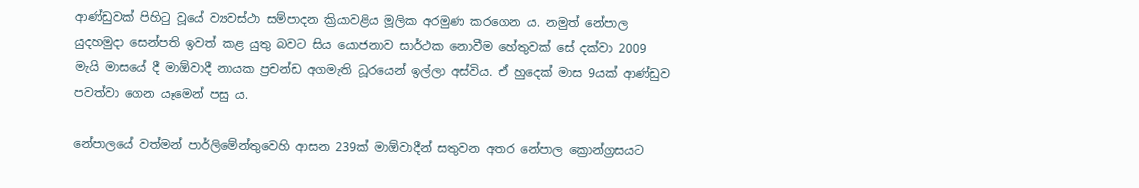ආණ්ඩුවක් පිහිටු වූයේ ව්‍යවස්ථා සම්පාදන ක්‍රියාවළිය මූලික අරමුණ කරගෙන ය. නමුත් නේපාල යුදහමුදා සෙන්පති ඉවත් කළ යුතු බවට සිය යොජනාව සාර්ථක නොවීම හේතුවක් සේ දක්වා 2009 මැයි මාසයේ දී මාඕවාදී නායක ප්‍රචන්ඩ අගමැති ධූරයෙන් ඉල්ලා අස්විය. ඒ හුදෙක් මාස 9යක් ආණ්ඩුව පවත්වා ගෙන යෑමෙන් පසු ය.

නේපාලයේ වත්මන් පාර්ලිමේන්තුවෙහි ආසන 239ක් මාඕවාදීන් සතුවන අතර නේපාල ක්‍රොන්ග්‍රසයට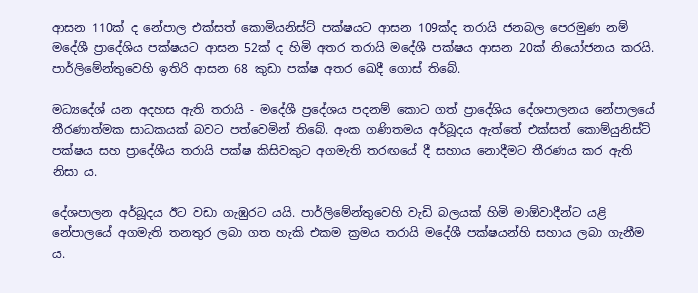ආසන 110ක් ද නේපාල එක්සත් කොමියනිස්ට් පක්ෂයට ආසන 109ක්ද තරායි ජනබල පෙරමුණ නම් මදේශී ප්‍රාදේශිය පක්ෂයට ආසන 52ක් ද හිමි අතර තරායි මදේශී පක්ෂය ආසන 20ක් නියෝජනය කරයි. පාර්ලිමේන්තුවෙහි ඉතිරි ආසන 68 කුඩා පක්ෂ අතර ඛෙදී ගොස් තිබේ.

මධ්‍යදේශ් යන අදහස ඇති තරායි - මදේශී ප්‍රදේශය පදනම් කොට ගත් ප්‍රාදේශිය දේශපාලනය නේපාලයේ තීරණාත්මක සාධකයක් බවට පත්වෙමින් තිබේ. අංක ගණිතමය අර්බූදය ඇත්තේ එක්සත් කොම්යුනිස්ට් පක්ෂය සහ ප්‍රාදේශීය තරායි පක්ෂ කිසිවකුට අගමැති තරඟයේ දී සහාය නොදීමට තීරණය කර ඇති නිසා ය.

දේශපාලන අර්බූදය ඊට වඩා ගැඹුරට යයි. පාර්ලිමේන්තුවෙහි වැඩි බලයක් හිමි මාඕවාදීන්ට යළි නේපාලයේ අගමැති තනතුර ලබා ගත හැකි එකම ක්‍රමය තරායි මදේශී පක්ෂයන්හි සහාය ලබා ගැනීම ය.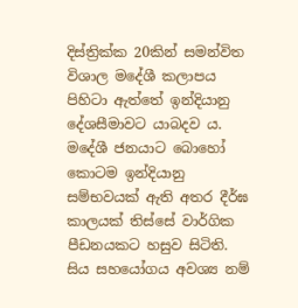දිස්ත්‍රික්ක 20කින් සමන්විත විශාල මදේශී කලාපය පිහිටා ඇත්තේ ඉන්දියානු දේශසීමාවට යාබදව ය. මදේශී ජනයාට බොහෝ කොටම ඉන්දියානු සම්භවයක් ඇති අතර දීර්ඝ කාලයක් තිස්සේ වාර්ගික පීඩනයකට හසුව සිටිති. සිය සහයෝගය අවශ්‍ය නම්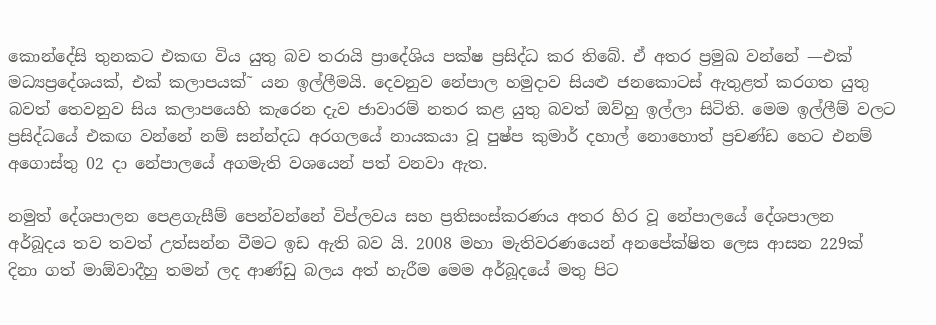කොන්දේසි තුනකට එකඟ විය යුතු බව තරායි ප්‍රාදේශිය පක්ෂ ප්‍රසිද්ධ කර තිබේ. ඒ අතර ප්‍රමුඛ වන්නේ —එක් මධ්‍යප්‍රදේශයක්, එක් කලාපයක්˜ යන ඉල්ලීමයි. දෙවනුව නේපාල හමුදාව සියළු ජනකොටස් ඇතුළත් කරගත යුතු බවත් තෙවනුව සිය කලාපයෙහි කැරෙන දැව ජාවාරම් නතර කළ යුතු බවත් ඔව්හු ඉල්ලා සිටිති. මෙම ඉල්ලීම් වලට ප්‍රසිද්ධයේ එකඟ වන්නේ නම් සන්න්දධ අරගලයේ නායකයා වූ පුෂ්ප කුමාර් දහාල් නොහොත් ප්‍රචණ්ඩ හෙට එනම් අගොස්තු 02 දා නේපාලයේ අගමැති වශයෙන් පත් වනවා ඇත.

නමුත් දේශපාලන පෙළගැසීම් පෙන්වන්නේ විප්ලවය සහ ප්‍රතිසංස්කරණය අතර හිර වූ නේපාලයේ දේශපාලන අර්බූදය තව තවත් උත්සන්න වීමට ඉඩ ඇති බව යි. 2008 මහා මැතිවරණයෙන් අනපේක්ෂිත ලෙස ආසන 229ක් දිනා ගත් මාඕවාදීහු තමන් ලද ආණ්ඩු බලය අත් හැරීම මෙම අර්බූදයේ මතු පිට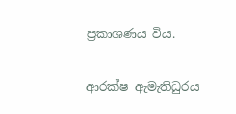ප්‍රකාශණය විය.

ආරක්ෂ ඇමැතිධුරය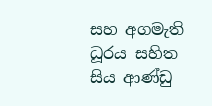සහ අගමැති ධූරය සහිත සිය ආණ්ඩු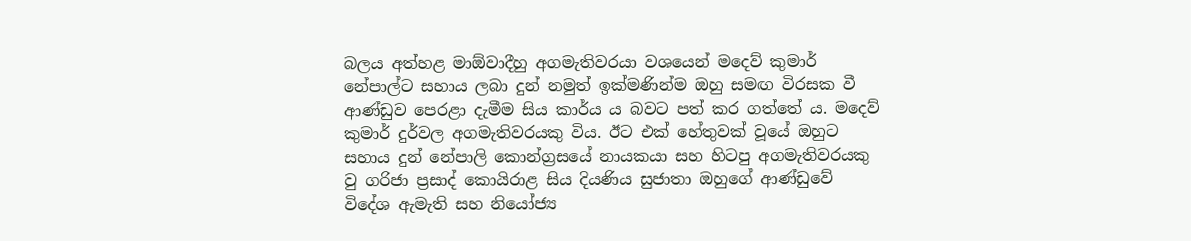බලය අත්හළ මාඕවාදීහු අගමැතිවරයා වශයෙන් මදෙව් කුමාර් නේපාල්ට සහාය ලබා දුන් නමුත් ඉක්මණින්ම ඔහු සමඟ විරසක වී ආණ්ඩුව පෙරළා දැමීම සිය කාර්ය ය බවට පත් කර ගත්තේ ය. මදෙව් කුමාර් දුර්වල අගමැතිවරයකු විය. ඊට එක් හේතුවක් වූයේ ඔහුට සහාය දුන් නේපාලි කොන්ග්‍රසයේ නායකයා සහ හිටපු අගමැතිවරයකු වු ගරිජා ප්‍රසාද් කොයිරාළ සිය දියණිය සුජාතා ඔහුගේ ආණ්ඩුවේ විදේශ ඇමැති සහ නියෝජ්‍ය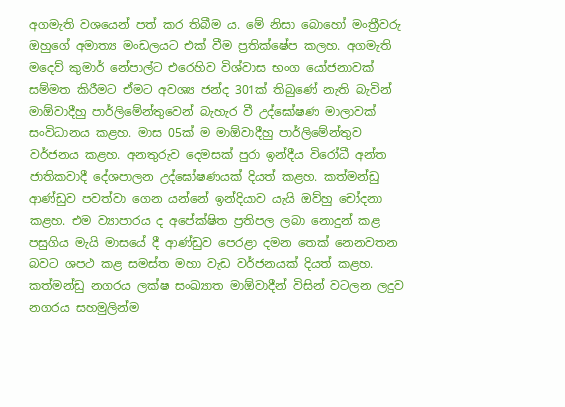අගමැති වශයෙන් පත් කර තිබීම ය. මේ නිසා බොහෝ මංත්‍රීවරු ඔහුගේ අමාත්‍ය මංඩලයට එක් වීම ප්‍රතික්ෂේප කලහ. අගමැති මදෙව් කුමාර් නේපාල්ට එරෙහිව විශ්වාස භංග යෝජනාවක් සම්මත කිරීමට ඒමට අවශ්‍ය ජන්ද 301ක් තිබුණේ නැති බැවින් මාඕවාදීහු පාර්ලිමේන්තුවෙන් බැහැර වී උද්ඝෝෂණ මාලාවක් සංවිධානය කළහ. මාස 05ක් ම මාඕවාදීහු පාර්ලිමේන්තුව වර්ජනය කළහ. අනතුරුව දෙමසක් පුරා ඉන්දීය විරෝධී අන්ත ජාතිකවාදී දේශපාලන උද්ඝෝෂණයක් දියත් කළහ. කත්මන්ඩු ආණ්ඩුව පවත්වා ගෙන යන්නේ ඉන්දියාව යැයි ඔව්හු චෝදනා කළහ. එම ව්‍යාපාරය ද අපේක්ෂිත ප්‍රතිපල ලබා නොදුන් කළ පසුගිය මැයි මාසයේ දී ආණ්ඩුව පෙරළා දමන තෙක් නෙනවතන බවට ශපථ කළ සමස්ත මහා වැඩ වර්ජනයක් දියත් කළහ. කත්මන්ඩු නගරය ලක්ෂ සංඛ්‍යාත මාඕවාදීන් විසින් වටලන ලදුව නගරය සහමුලින්ම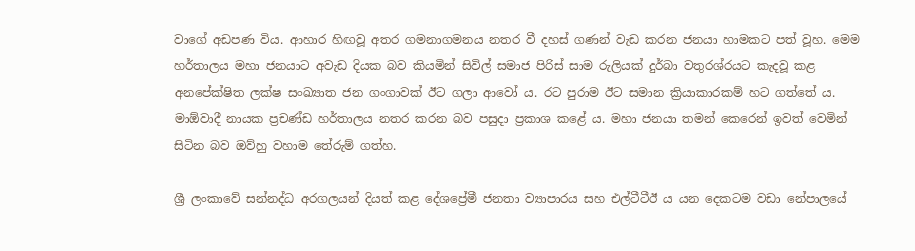වාගේ අඩපණ විය. ආහාර හිඟවූ අතර ගමනාගමනය නතර වී දහස් ගණන් වැඩ කරන ජනයා හාමකට පත් වූහ. මෙම හර්තාලය මහා ජනයාට අවැඩ දියක බව කියමින් සිවිල් සමාජ පිරිස් සාම රුලියක් දුර්බා වතුරශ්රයට කැදවූ කළ අනපේක්ෂිත ලක්ෂ සංඛ්‍යාත ජන ගංගාවක් ඊට ගලා ආවෝ ය. රට පුරාම ඊට සමාන ක්‍රියාකාරකම් හට ගත්තේ ය. මාඕවාදී නායක ප්‍රචණ්ඩ හර්තාලය නතර කරන බව පසුදා ප්‍රකාශ කළේ ය. මහා ජනයා තමන් කෙරෙන් ඉවත් වෙමින් සිටින බව ඔව්හු වහාම තේරුම් ගත්හ.

ශ්‍රී ලංකාවේ සන්නද්ධ අරගලයන් දියත් කළ දේශප්‍රේමී ජනතා ව්‍යාපාරය සහ එල්ටීටීඊ ය යන දෙකටම වඩා නේපාලයේ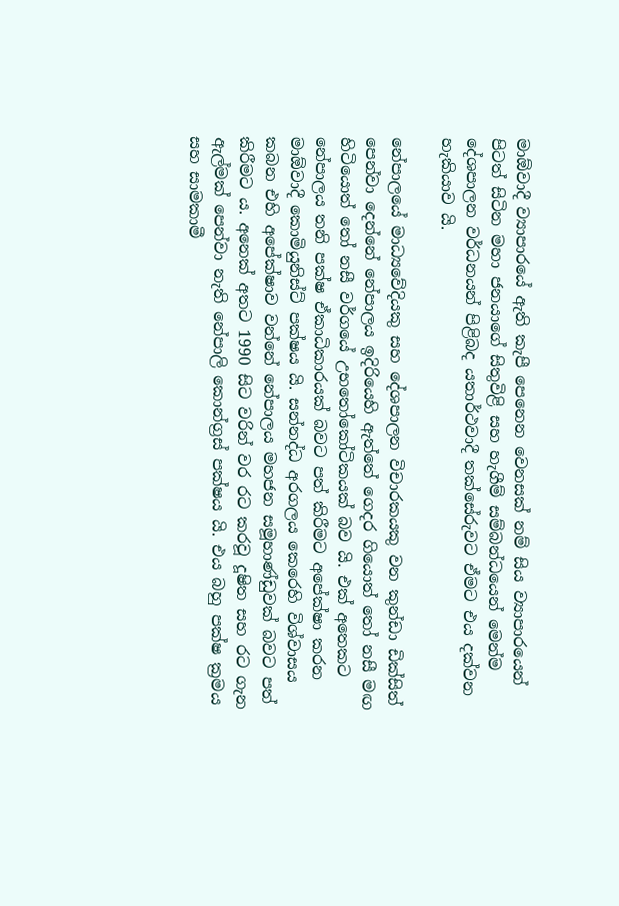මාඕවාදී ව්‍යාපාරයේ ඇති කැපී පෙනෙන වෙනසක් නම් සිය ව්‍යාපාරයෙන් පිටත් සිටින මහා ජනයාගේ සිතුවිළි සහ හැගීම් සම්බන්ධයෙන් මෙන්ම දේශපාලන වර්ධනයන් පිළිබද යතාර්ථවාදී තක්සේරුවට ඒමට එය දක්වන හැකියාව යි.

නේපාලයේ මාධ්‍යවේදියකු සහ දේශපාලන විචාරකයකු වන කුන්ඩා ඩික්සිත් පෙන්වා දෙන්නේ නේපාලය ඉදිරියෙහි ඇත්තේ ගෙදර ගියොත් තෝ නසී මඟ හිටියොත් තෝ නසී වර්ගයේ උභතෝකෝටිකයක් බව යි. එක් අතෙකට නේපාලය තනි පක්ෂ ඒකාධිකාරයක් බවට පත් කිරීමට අපේක්ෂා කරන මාඕවාදී කොමියුනිස්ට් පක්ෂය යි. සන්නද්ධ අරගලය කෙරෙහි විශ්වාසය කබන එහි අපේක්ෂාව වන්නේ නේපාලය මහජන සමූහාණ්ඩුවක් බවට පත් කිරීමට ය. අනෙක් අතට 1990 සිට වරින් වර රට කරවූ දූෂිත සහ රට ගැන ඇල්මක් පෙන්වා නැති නේපාලි කොන්ග්‍රස් පක්ෂය යි. එය බහු පක්ෂ ක්‍රමය සහ සාමකාමී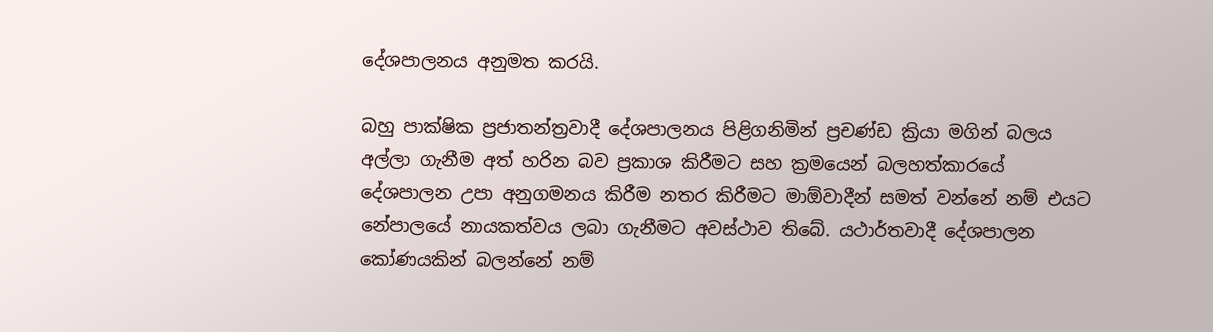දේශපාලනය අනුමත කරයි.

බහු පාක්ෂික ප්‍රජාතන්ත්‍රවාදී දේශපාලනය පිළිගනිමින් ප්‍රචණ්ඩ ක්‍රියා මගින් බලය අල්ලා ගැනීම අත් හරින බව ප්‍රකාශ කිරීමට සහ ක්‍රමයෙන් බලහත්කාරයේ දේශපාලන උපා අනුගමනය කිරීම නතර කිරීමට මාඕවාදීන් සමත් වන්නේ නම් එයට නේපාලයේ නායකත්වය ලබා ගැනීමට අවස්ථාව තිබේ. යථාර්තවාදී දේශපාලන කෝණයකින් බලන්නේ නම්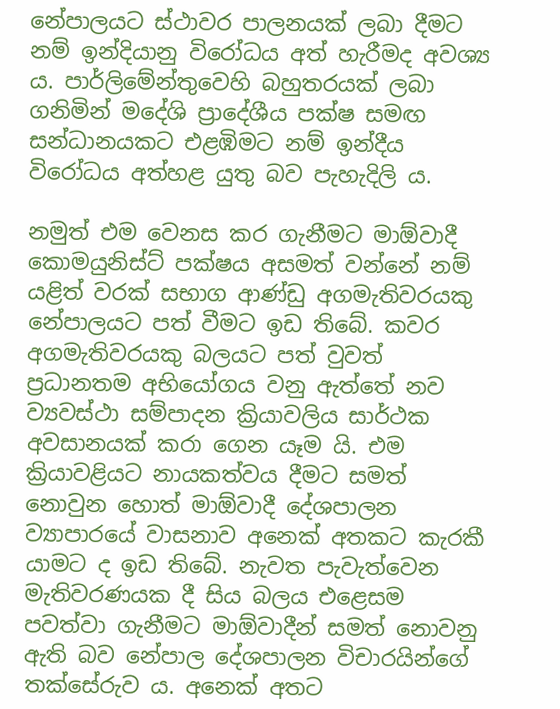නේපාලයට ස්ථාවර පාලනයක් ලබා දීමට නම් ඉන්දියානු විරෝධය අත් හැරීමද අවශ්‍ය ය. පාර්ලිමේන්තුවෙහි බහුතරයක් ලබා ගනිමින් මදේශි ප්‍රාදේශීය පක්ෂ සමඟ සන්ධානයකට එළඹිමට නම් ඉන්දීය විරෝධය අත්හළ යුතු බව පැහැදිලි ය.

නමුත් එම වෙනස කර ගැනීමට මාඕවාදී කොමයුනිස්ට් පක්ෂය අසමත් වන්නේ නම් යළිත් වරක් සභාග ආණ්ඩු අගමැතිවරයකු නේපාලයට පත් වීමට ඉඩ තිබේ. කවර අගමැතිවරයකු බලයට පත් වුවත් ප්‍රධානතම අභියෝගය වනු ඇත්තේ නව ව්‍යවස්ථා සම්පාදන ක්‍රියාවලිය සාර්ථක අවසානයක් කරා ගෙන යෑම යි. එම ක්‍රියාවළියට නායකත්වය දීමට සමත් නොවුන හොත් මාඕවාදී දේශපාලන ව්‍යාපාරයේ වාසනාව අනෙක් අතකට කැරකී යාමට ද ඉඩ තිබේ. නැවත පැවැත්වෙන මැතිවරණයක දී සිය බලය එළෙසම පවත්වා ගැනීමට මාඕවාදීන් සමත් නොවනු ඇති බව නේපාල දේශපාලන විචාරයින්ගේ තක්සේරුව ය. අනෙක් අතට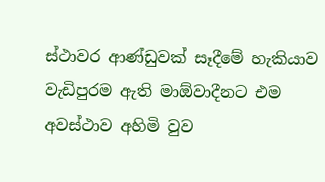ස්ථාවර ආණ්ඩුවක් සෑදීමේ හැකියාව වැඩිපුරම ඇති මාඕවාදීනට එම අවස්ථාව අහිමි වුව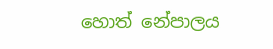හොත් නේපාලය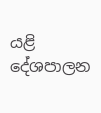යළි දේශපාලන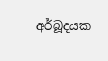අර්බූදයක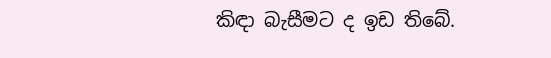කිඳා බැසීමට ද ඉඩ තිබේ.